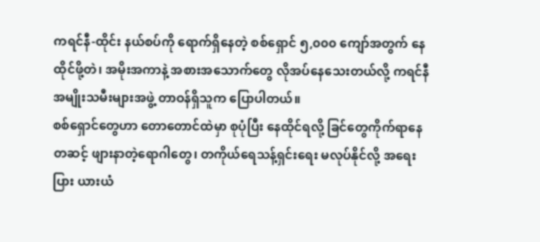ကရင်နီ-ထိုင်း နယ်စပ်ကို ရောက်ရှိနေတဲ့ စစ်ရှောင် ၅,၀၀၀ ကျော်အတွက် နေထိုင်ဖို့တဲ၊ အမိုးအကာနဲ့ အစားအသောက်တွေ လိုအပ်နေသေးတယ်လို့ ကရင်နီအမျိုးသမီးများအဖွဲ့ တာဝန်ရှိသူက ပြောပါတယ်။
စစ်ရှောင်တွေဟာ တောတောင်ထဲမှာ စုပုံပြီး နေထိုင်ရလို့ ခြင်တွေကိုက်ရာနေတဆင့် ဖျားနာတဲ့ရောဂါတွေ၊ တကိုယ်ရေသန့်ရှင်းရေး မလုပ်နိုင်လို့ အရေးပြား ယားယံ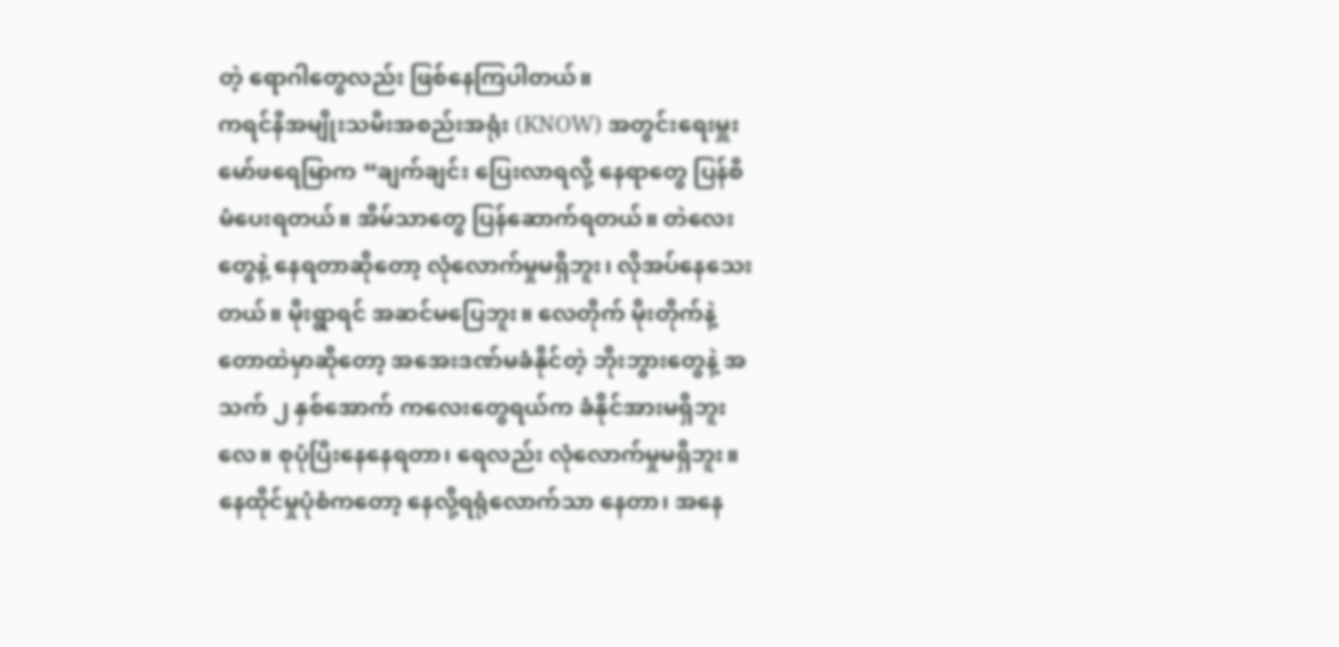တဲ့ ရောဂါတွေလည်း ဖြစ်နေကြပါတယ်။
ကရင်နီအမျိုးသမီးအစည်းအရုံး (KNOW) အတွင်းရေးမှူး မော်ဖရေမြာက “ချက်ချင်း ပြေးလာရလို့ နေရာတွေ ပြန်စီမံပေးရတယ်။ အိမ်သာတွေ ပြန်ဆောက်ရတယ်။ တဲလေးတွေနဲ့ နေရတာဆိုတော့ လုံလောက်မှုမရှိဘူး၊ လိုအပ်နေသေးတယ်။ မိုးရွာရင် အဆင်မပြေဘူး။ လေတိုက် မိုးတိုက်နဲ့ တောထဲမှာဆိုတော့ အအေးဒဏ်မခံနိုင်တဲ့ ဘိုးဘွားတွေနဲ့ အသက် ၂ နှစ်အောက် ကလေးတွေရယ်က ခံနိုင်အားမရှိဘူးလေ။ စုပုံပြီးနေနေရတာ၊ ရေလည်း လုံလောက်မှုမရှိဘူး။ နေထိုင်မှုပုံစံကတော့ နေလို့ရရုံလောက်သာ နေတာ၊ အနေ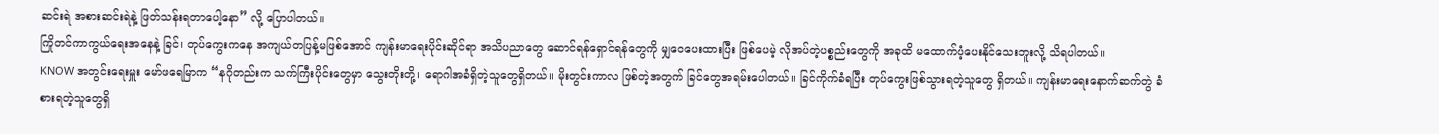ဆင်းရဲ အစားဆင်းရဲနဲ့ ဖြတ်သန်းရတာပေါ့နော” လို့ ပြောပါတယ်။
ကြိုတင်ကာကွယ်ရေးအနေနဲ့ ခြင်၊ တုပ်ကွေးကနေ အကျယ်တပြန့်မဖြစ်အောင် ကျန်းမာရေးပိုင်းဆိုင်ရာ အသိပညာတွေ ဆောင်ရန်ရှောင်ရန်တွေကို မျှဝေပေးထားပြီး ဖြစ်ပေမဲ့ လိုအပ်တဲ့ပစ္စည်းတွေကို အခုထိ မထောက်ပံ့ပေးနိုင်သေးဘူးလို့ သိရပါတယ်။
KNOW အတွင်းရေးမှူး မော်ဖရေမြာက “နဂိုတည်းက သက်ကြီးပိုင်းတွေမှာ သွေးတိုးတို့၊ ရောဂါအခံရှိတဲ့သူတွေရှိတယ်။ မိုးတွင်းကာလ ဖြစ်တဲ့အတွက် ခြင်တွေအရမ်းပေါတယ်။ ခြင်ကိုက်ခံရပြီး တုပ်ကွေးဖြစ်သွားရတဲ့သူတွေ ရှိတယ်။ ကျန်းမာရေးနောက်ဆက်တွဲ ခံစားရတဲ့သူတွေရှိ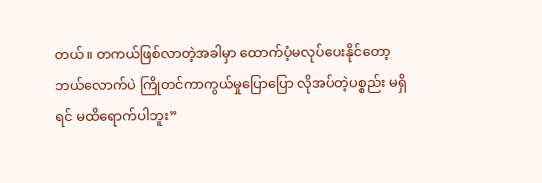တယ်။ တကယ်ဖြစ်လာတဲ့အခါမှာ ထောက်ပံ့မလုပ်ပေးနိုင်တော့ ဘယ်လောက်ပဲ ကြိုတင်ကာကွယ်မှုပြောပြော လိုအပ်တဲ့ပစ္စည်း မရှိရင် မထိရောက်ပါဘူး”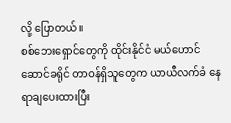လို့ ပြောတယ်။
စစ်ဘေးရှောင်တွေကို ထိုင်းနိုင်ငံ မယ်ဟောင်ဆောင်ခရိုင် တာဝန်ရှိသူတွေက ယာယီလက်ခံ နေရာချပေးထားပြီး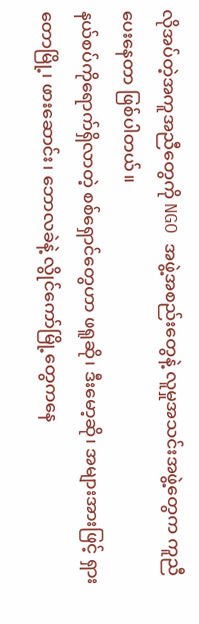လိုအပ်တဲ့အကူအညီတွေကို NGO အဖွဲ့အစည်းတွေနဲ့ လူမှုအသင်းအဖွဲ့တွေက ကူညီပေးနေတာ ဖြစ်ပါတယ်။
နယ်စပ်ကိုရောက်ရှိလာတဲ့ စစ်ရှောင်တွေဟာ ဖရူဆို၊ ဒီးမော့ဆို၊ အများအားဖြင့် ရှားတောမြို့၊ ဖားဆောင်း၊ ဘောလခဲနဲ့ လွိုင်ကော်မြို့တွေကနေ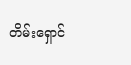တိမ်းရှောင်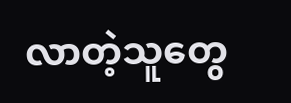လာတဲ့သူတွေ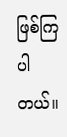ဖြစ်ကြပါတယ်။